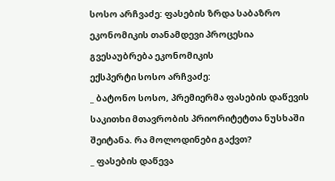სოსო არჩვაძე: ფასების ზრდა საბაზრო ეკონომიკის თანამდევი პროცესია
გვესაუბრება ეკონომიკის
ექსპერტი სოსო არჩვაძე:
_ ბატონო სოსო, პრემიერმა ფასების დაწევის საკითხი მთავრობის პრიორიტეტთა ნუსხაში შეიტანა. რა მოლოდინები გაქვთ?
_ ფასების დაწევა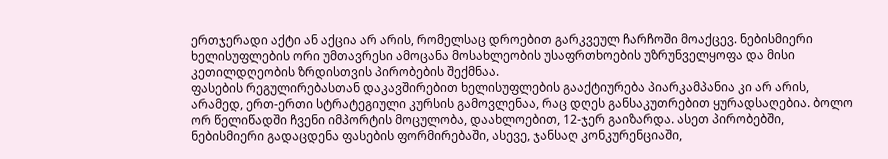ერთჯერადი აქტი ან აქცია არ არის, რომელსაც დროებით გარკვეულ ჩარჩოში მოაქცევ. ნებისმიერი ხელისუფლების ორი უმთავრესი ამოცანა მოსახლეობის უსაფრთხოების უზრუნველყოფა და მისი კეთილდღეობის ზრდისთვის პირობების შექმნაა.
ფასების რეგულირებასთან დაკავშირებით ხელისუფლების გააქტიურება პიარკამპანია კი არ არის, არამედ, ერთ-ერთი სტრატეგიული კურსის გამოვლენაა, რაც დღეს განსაკუთრებით ყურადსაღებია. ბოლო ორ წელიწადში ჩვენი იმპორტის მოცულობა, დაახლოებით, 12-ჯერ გაიზარდა. ასეთ პირობებში, ნებისმიერი გადაცდენა ფასების ფორმირებაში, ასევე, ჯანსაღ კონკურენციაში,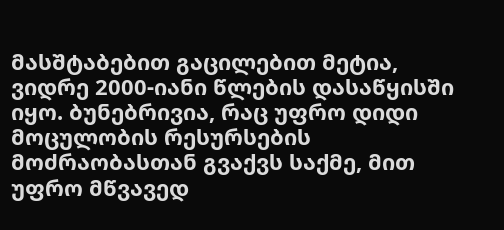მასშტაბებით გაცილებით მეტია, ვიდრე 2000-იანი წლების დასაწყისში იყო. ბუნებრივია, რაც უფრო დიდი მოცულობის რესურსების მოძრაობასთან გვაქვს საქმე, მით უფრო მწვავედ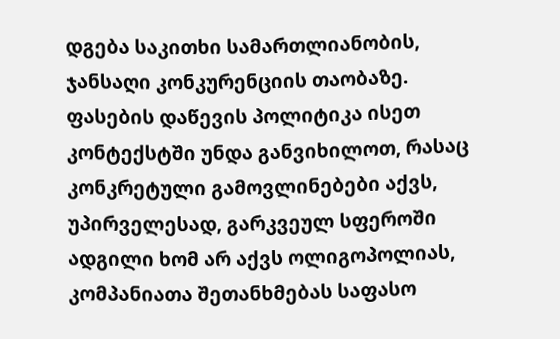დგება საკითხი სამართლიანობის, ჯანსაღი კონკურენციის თაობაზე.
ფასების დაწევის პოლიტიკა ისეთ კონტექსტში უნდა განვიხილოთ, რასაც კონკრეტული გამოვლინებები აქვს, უპირველესად, გარკვეულ სფეროში ადგილი ხომ არ აქვს ოლიგოპოლიას, კომპანიათა შეთანხმებას საფასო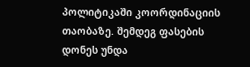პოლიტიკაში კოორდინაციის თაობაზე. შემდეგ ფასების დონეს უნდა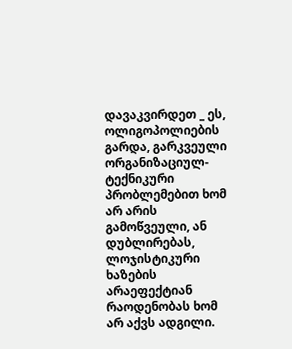დავაკვირდეთ _ ეს, ოლიგოპოლიების გარდა, გარკვეული ორგანიზაციულ-ტექნიკური პრობლემებით ხომ არ არის გამოწვეული, ან დუბლირებას, ლოჯისტიკური ხაზების არაეფექტიან რაოდენობას ხომ არ აქვს ადგილი.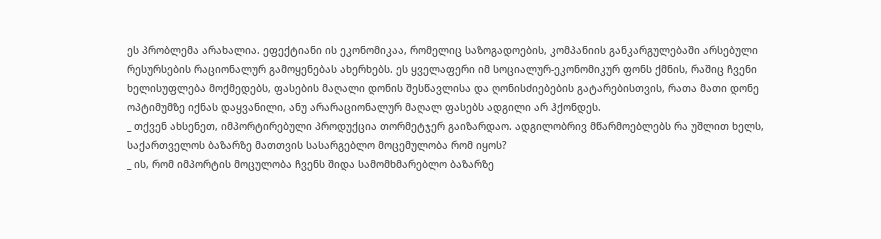ეს პრობლემა არახალია. ეფექტიანი ის ეკონომიკაა, რომელიც საზოგადოების, კომპანიის განკარგულებაში არსებული რესურსების რაციონალურ გამოყენებას ახერხებს. ეს ყველაფერი იმ სოციალურ-ეკონომიკურ ფონს ქმნის, რაშიც ჩვენი ხელისუფლება მოქმედებს, ფასების მაღალი დონის შესწავლისა და ღონისძიებების გატარებისთვის, რათა მათი დონე ოპტიმუმზე იქნას დაყვანილი, ანუ არარაციონალურ მაღალ ფასებს ადგილი არ ჰქონდეს.
_ თქვენ ახსენეთ, იმპორტირებული პროდუქცია თორმეტჯერ გაიზარდაო. ადგილობრივ მწარმოებლებს რა უშლით ხელს, საქართველოს ბაზარზე მათთვის სასარგებლო მოცემულობა რომ იყოს?
_ ის, რომ იმპორტის მოცულობა ჩვენს შიდა სამომხმარებლო ბაზარზე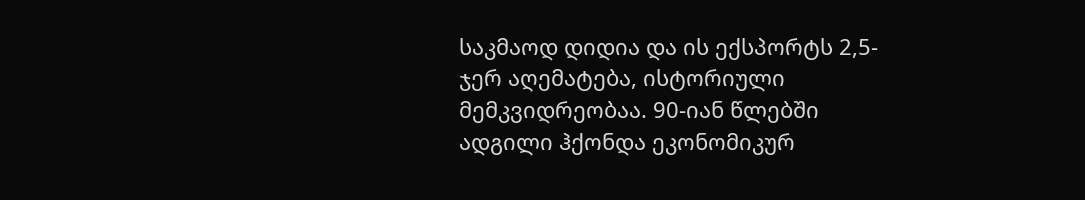საკმაოდ დიდია და ის ექსპორტს 2,5-ჯერ აღემატება, ისტორიული მემკვიდრეობაა. 90-იან წლებში ადგილი ჰქონდა ეკონომიკურ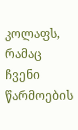კოლაფს, რამაც ჩვენი წარმოების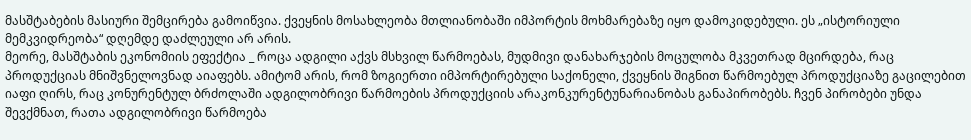მასშტაბების მასიური შემცირება გამოიწვია. ქვეყნის მოსახლეობა მთლიანობაში იმპორტის მოხმარებაზე იყო დამოკიდებული. ეს „ისტორიული მემკვიდრეობა“ დღემდე დაძლეული არ არის.
მეორე, მასშტაბის ეკონომიის ეფექტია _ როცა ადგილი აქვს მსხვილ წარმოებას, მუდმივი დანახარჯების მოცულობა მკვეთრად მცირდება, რაც პროდუქციას მნიშვნელოვნად აიაფებს. ამიტომ არის, რომ ზოგიერთი იმპორტირებული საქონელი, ქვეყნის შიგნით წარმოებულ პროდუქციაზე გაცილებით იაფი ღირს, რაც კონურენტულ ბრძოლაში ადგილობრივი წარმოების პროდუქციის არაკონკურენტუნარიანობას განაპირობებს. ჩვენ პირობები უნდა შევქმნათ, რათა ადგილობრივი წარმოება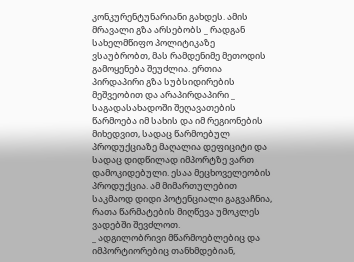კონკურენტუნარიანი გახდეს. ამის მრავალი გზა არსებობს _ რადგან სახელმწიფო პოლიტიკაზე ვსაუბრობთ, მას რამდენიმე მეთოდის გამოყენება შეუძლია. ერთია პირდაპირი გზა სუბსიდირების მეშვეობით და არაპირდაპირი _ საგადასახადოში შეღავათების წარმოება იმ სახის და იმ რეგიონების მიხედვით, სადაც წარმოებულ პროდუქციაზე მაღალია დეფიციტი და სადაც დიდწილად იმპორტზე ვართ დამოკიდებული. ესაა მეცხოველეობის პროდუქცია. ამ მიმართულებით საკმაოდ დიდი პოტენციალი გაგვაჩნია, რათა წარმატების მიღწევა უმოკლეს ვადებში შევძლოთ.
_ ადგილობრივი მწარმოებლებიც და იმპორტიორებიც თანხმდებიან,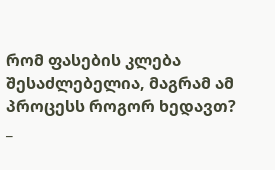რომ ფასების კლება შესაძლებელია, მაგრამ ამ პროცესს როგორ ხედავთ?
_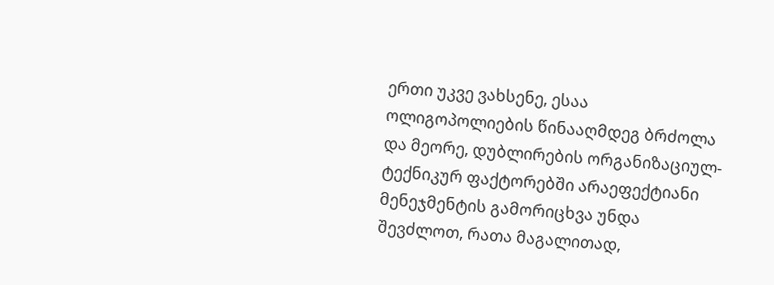ერთი უკვე ვახსენე, ესაა ოლიგოპოლიების წინააღმდეგ ბრძოლა და მეორე, დუბლირების ორგანიზაციულ-ტექნიკურ ფაქტორებში არაეფექტიანი მენეჯმენტის გამორიცხვა უნდა შევძლოთ, რათა მაგალითად,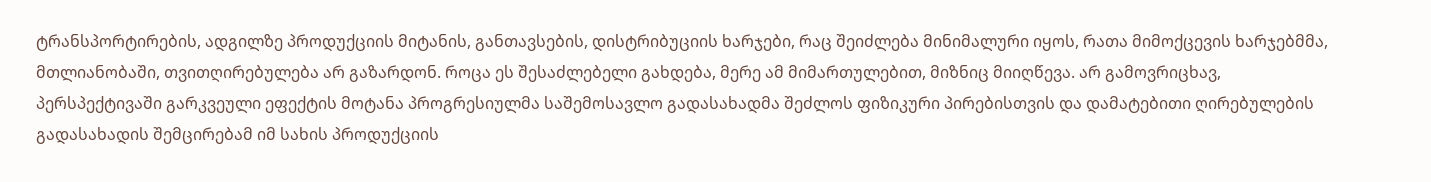ტრანსპორტირების, ადგილზე პროდუქციის მიტანის, განთავსების, დისტრიბუციის ხარჯები, რაც შეიძლება მინიმალური იყოს, რათა მიმოქცევის ხარჯებმმა, მთლიანობაში, თვითღირებულება არ გაზარდონ. როცა ეს შესაძლებელი გახდება, მერე ამ მიმართულებით, მიზნიც მიიღწევა. არ გამოვრიცხავ, პერსპექტივაში გარკვეული ეფექტის მოტანა პროგრესიულმა საშემოსავლო გადასახადმა შეძლოს ფიზიკური პირებისთვის და დამატებითი ღირებულების გადასახადის შემცირებამ იმ სახის პროდუქციის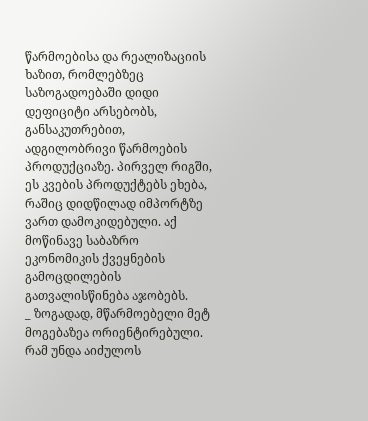წარმოებისა და რეალიზაციის ხაზით, რომლებზეც საზოგადოებაში დიდი დეფიციტი არსებობს, განსაკუთრებით, ადგილობრივი წარმოების პროდუქციაზე. პირველ რიგში, ეს კვების პროდუქტებს ეხება, რაშიც დიდწილად იმპორტზე ვართ დამოკიდებული. აქ მოწინავე საბაზრო ეკონომიკის ქვეყნების გამოცდილების გათვალისწინება აჯობებს.
_ ზოგადად, მწარმოებელი მეტ მოგებაზეა ორიენტირებული. რამ უნდა აიძულოს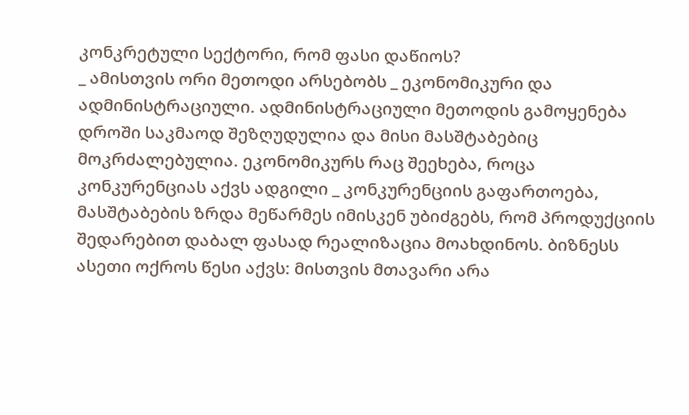კონკრეტული სექტორი, რომ ფასი დაწიოს?
_ ამისთვის ორი მეთოდი არსებობს _ ეკონომიკური და ადმინისტრაციული. ადმინისტრაციული მეთოდის გამოყენება დროში საკმაოდ შეზღუდულია და მისი მასშტაბებიც მოკრძალებულია. ეკონომიკურს რაც შეეხება, როცა კონკურენციას აქვს ადგილი _ კონკურენციის გაფართოება, მასშტაბების ზრდა მეწარმეს იმისკენ უბიძგებს, რომ პროდუქციის შედარებით დაბალ ფასად რეალიზაცია მოახდინოს. ბიზნესს ასეთი ოქროს წესი აქვს: მისთვის მთავარი არა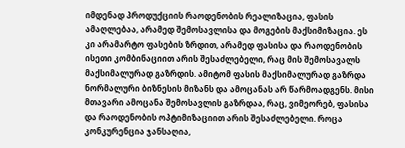იმდენად პროდუქციის რაოდენობის რეალიზაცია, ფასის ამაღლებაა, არამედ შემოსავლისა და მოგების მაქსიმიზაცია. ეს კი არამარტო ფასების ზრდით, არამედ ფასისა და რაოდენობის ისეთი კომბინაციით არის შესაძლებელი, რაც მის შემოსავალს მაქსიმალურად გაზრდის. ამიტომ ფასის მაქსიმალურად გაზრდა ნორმალური ბიზნესის მიზანს და ამოცანას არ წარმოადგენს. მისი მთავარი ამოცანა შემოსავლის გაზრდაა, რაც, ვიმეორებ, ფასისა და რაოდენობის ოპტიმიზაციით არის შესაძლებელი. როცა კონკურენცია ჯანსაღია,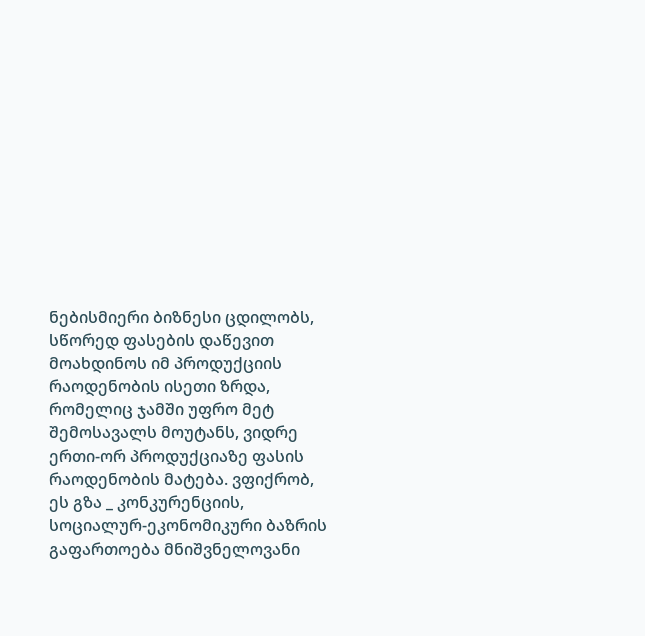ნებისმიერი ბიზნესი ცდილობს, სწორედ ფასების დაწევით მოახდინოს იმ პროდუქციის რაოდენობის ისეთი ზრდა, რომელიც ჯამში უფრო მეტ შემოსავალს მოუტანს, ვიდრე ერთი-ორ პროდუქციაზე ფასის რაოდენობის მატება. ვფიქრობ, ეს გზა _ კონკურენციის, სოციალურ-ეკონომიკური ბაზრის გაფართოება მნიშვნელოვანი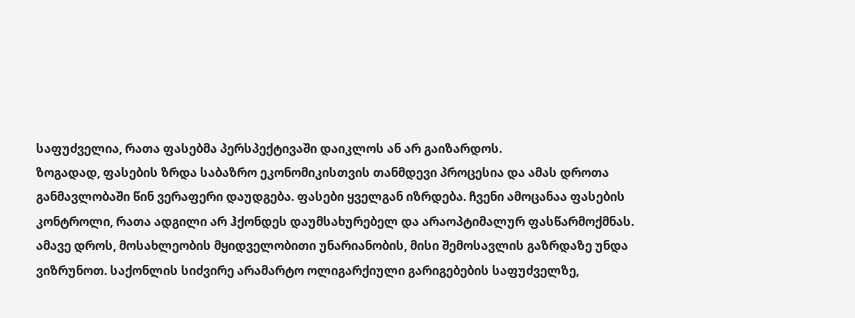საფუძველია, რათა ფასებმა პერსპექტივაში დაიკლოს ან არ გაიზარდოს.
ზოგადად, ფასების ზრდა საბაზრო ეკონომიკისთვის თანმდევი პროცესია და ამას დროთა განმავლობაში წინ ვერაფერი დაუდგება. ფასები ყველგან იზრდება. ჩვენი ამოცანაა ფასების კონტროლი, რათა ადგილი არ ჰქონდეს დაუმსახურებელ და არაოპტიმალურ ფასწარმოქმნას. ამავე დროს, მოსახლეობის მყიდველობითი უნარიანობის, მისი შემოსავლის გაზრდაზე უნდა ვიზრუნოთ. საქონლის სიძვირე არამარტო ოლიგარქიული გარიგებების საფუძველზე,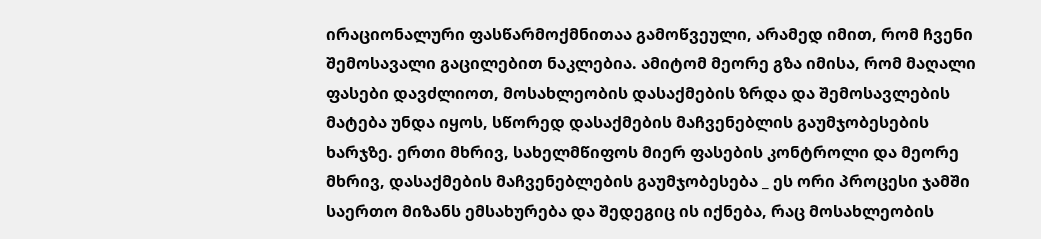ირაციონალური ფასწარმოქმნითაა გამოწვეული, არამედ იმით, რომ ჩვენი შემოსავალი გაცილებით ნაკლებია. ამიტომ მეორე გზა იმისა, რომ მაღალი ფასები დავძლიოთ, მოსახლეობის დასაქმების ზრდა და შემოსავლების მატება უნდა იყოს, სწორედ დასაქმების მაჩვენებლის გაუმჯობესების ხარჯზე. ერთი მხრივ, სახელმწიფოს მიერ ფასების კონტროლი და მეორე მხრივ, დასაქმების მაჩვენებლების გაუმჯობესება _ ეს ორი პროცესი ჯამში საერთო მიზანს ემსახურება და შედეგიც ის იქნება, რაც მოსახლეობის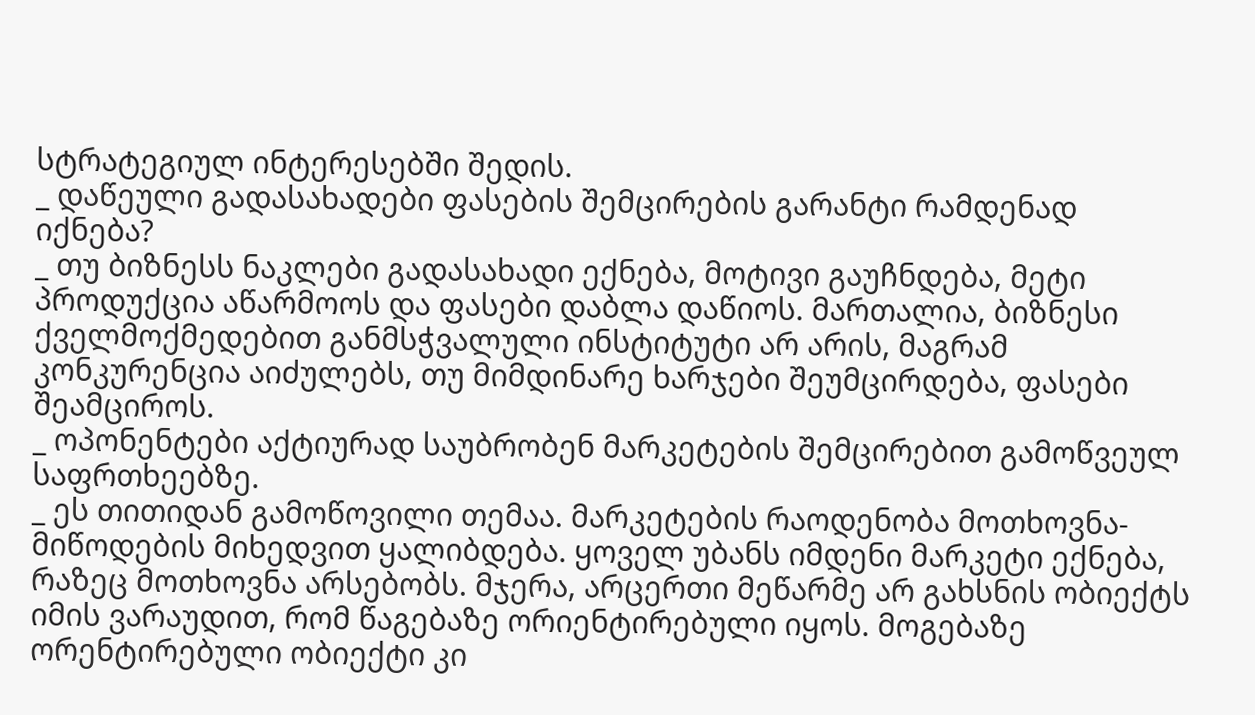სტრატეგიულ ინტერესებში შედის.
_ დაწეული გადასახადები ფასების შემცირების გარანტი რამდენად იქნება?
_ თუ ბიზნესს ნაკლები გადასახადი ექნება, მოტივი გაუჩნდება, მეტი პროდუქცია აწარმოოს და ფასები დაბლა დაწიოს. მართალია, ბიზნესი ქველმოქმედებით განმსჭვალული ინსტიტუტი არ არის, მაგრამ კონკურენცია აიძულებს, თუ მიმდინარე ხარჯები შეუმცირდება, ფასები შეამციროს.
_ ოპონენტები აქტიურად საუბრობენ მარკეტების შემცირებით გამოწვეულ საფრთხეებზე.
_ ეს თითიდან გამოწოვილი თემაა. მარკეტების რაოდენობა მოთხოვნა-მიწოდების მიხედვით ყალიბდება. ყოველ უბანს იმდენი მარკეტი ექნება, რაზეც მოთხოვნა არსებობს. მჯერა, არცერთი მეწარმე არ გახსნის ობიექტს იმის ვარაუდით, რომ წაგებაზე ორიენტირებული იყოს. მოგებაზე ორენტირებული ობიექტი კი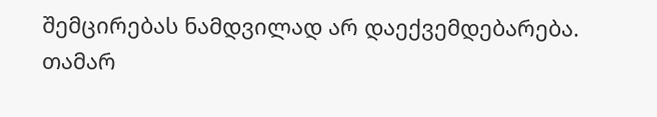შემცირებას ნამდვილად არ დაექვემდებარება.
თამარ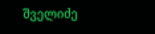შველიძე